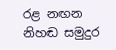රළ නඟන නිහඬ සමුදුර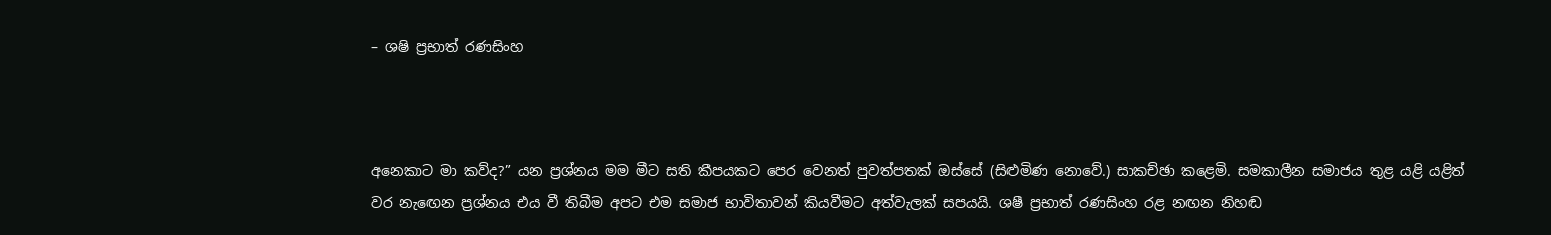– ශෂි ප්‍රභාත් රණසිංහ



අනෙකාට මා කව්ද?” යන ප්‍රශ්නය මම මීට සති කීපයකට පෙර වෙනත් පුවත්පතක් ඔස්සේ (සිළුමිණ නොවේ.) සාකච්ඡා කළෙමි. සමකාලීන සමාජය තුළ යළි යළිත් වර නැ‍ඟෙන ප්‍රශ්නය එය වී තිබීම අපට එම සමාජ භාවිතාවන් කියවීමට අත්වැලක් සපයයි. ශෂී ප්‍රභාත් රණසිංහ රළ නඟන නිහඬ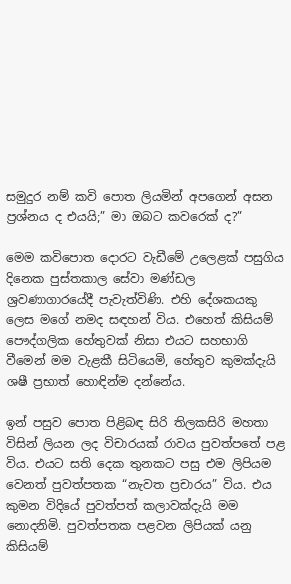සමුදුර නම් කවි පොත ලියමින් අපගෙන් අසන ප්‍රශ්නය ද එයයි;” මා ඔබට කවරෙක් ද?”

මෙම කවිපොත දොරට වැඩීමේ උලෙළක් පසුගිය දිනෙක පුස්තකාල සේවා මණ්ඩල ශ්‍රවණාගාරයේදී පැවැත්විණි. එහි දේශකයකු ලෙස මගේ නමද සඳහන් විය. එහෙත් කිසියම් පෞද්ගලික හේතුවක් නිසා එයට සහභාගි වීමෙන් මම වැළකී සිටියෙමි, හේතුව කුමක්දැයි ශෂී ප්‍රභාත් හොඳින්ම දන්නේය.

ඉන් පසුව පොත පිළිබඳ සිරි තිලකසිරි මහතා විසින් ලියන ලද විචාරයක් රාවය පුවත්පතේ පළ විය. එයට සති දෙක තුනකට පසු එම ලිපියම වෙනත් පුවත්පතක “නැවත ප්‍රචාරය” විය. එය කුමන විදියේ පුවත්පත් කලාවක්දැයි මම නොදනිමි. පුවත්පතක පළවන ලිපියක් යනු කිසියම්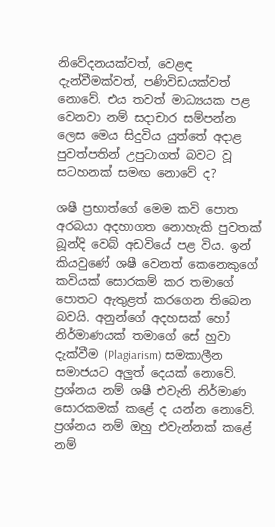නිවේදනයක්වත්, වෙළඳ දැන්වීමක්වත්, පණිවිඩයක්වත් නොවේ. එය තවත් මාධ්‍යයක පළ වෙනවා නම් සදාචාර සම්පන්න ලෙස මෙය සිදුවිය යුත්තේ අදාළ පුවත්පතින් උපුටාගත් බවට වූ සටහනක් සමඟ නොවේ ද?

ශෂී ප්‍රභාත්ගේ මෙම කවි පොත අරබයා අදහාගත නොහැකි පුවතක් බූන්දි වෙබ් අඩවියේ පළ විය. ඉන් කියවුණේ ශෂී වෙනත් කෙනෙකුගේ කවියක් සොරකම් කර තමාගේ පොතට ඇතුළත් කරගෙන තිබෙන බවයි. අනුන්ගේ අදහසක් හෝ නිර්මාණයක් තමාගේ සේ හුවා දැක්වීම (Plagiarism) සමකාලීන සමාජයට අලුත් දෙයක් නොවේ. ප්‍රශ්නය නම් ශෂී එවැනි නිර්මාණ සොරකමක් කළේ ද යන්න නොවේ. ප්‍රශ්නය නම් ඔහු එවැන්නක් කළේ නම්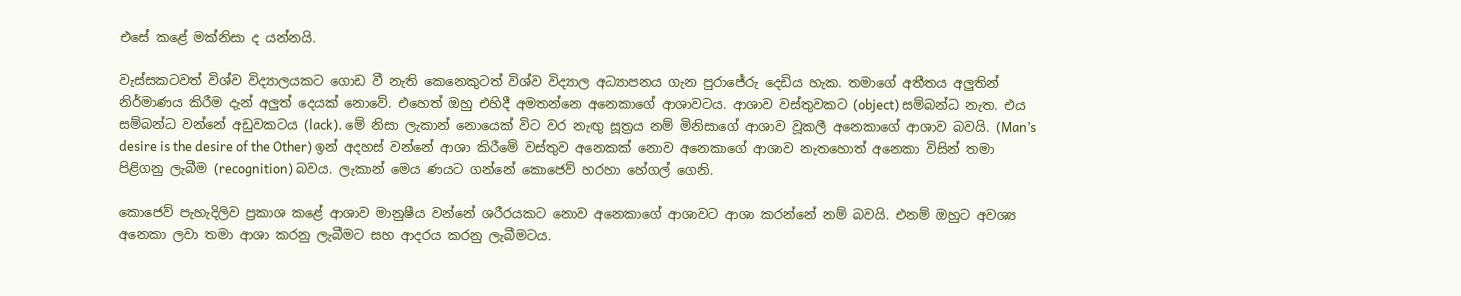එසේ කළේ මක්නිසා ද යන්නයි.

වැස්සකටවත් විශ්ව විද්‍යාලයකට ගොඩ වී නැති කෙනෙකුටත් විශ්ව විද්‍යාල අධ්‍යාපනය ගැන පුරාජේරු දෙඩිය හැක. තමාගේ අතීතය අලුතින් නිර්මාණය කිරීම දැන් අලුත් දෙයක් නොවේ. එහෙත් ඔහු එහිදී අමතන්නෙ අනෙකාගේ ආශාවටය. ආශාව වස්තුවකට (object) සම්බන්ධ නැත. එය සම්බන්ධ වන්නේ අඩුවකටය (lack). මේ නිසා ලැකාන් නොයෙක් විට වර නැඟු සූත්‍රය නම් මිනිසාගේ ආශාව වූකලී අනෙකාගේ ආශාව බවයි. (Man’s desire is the desire of the Other) ඉන් අදහස් වන්නේ ආශා කිරීමේ වස්තුව අනෙකක් නොව අනෙකාගේ ආශාව නැතහොත් අනෙකා විසින් තමා පිළිගනු ලැබීම (recognition) බවය. ලැකාන් මෙය ණයට ගන්නේ කොජෙව් හරහා හේගල් ගෙනි.

කොජෙව් පැහැදිලිව ප්‍රකාශ කළේ ආශාව මානුෂීය වන්නේ ශරීරයකට නොව අනෙකාගේ ආශාවට ආශා කරන්නේ නම් බවයි. එනම් ඔහුට අවශ්‍ය අනෙකා ලවා තමා ආශා කරනු ලැබීමට සහ ආදරය කරනු ලැබීමටය.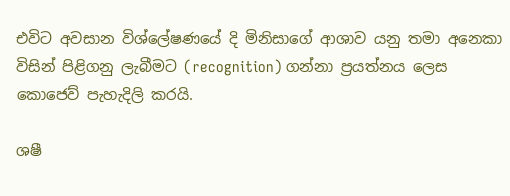එවිට අවසාන විශ්ලේෂණයේ දි මිනිසාගේ ආශාව යනු තමා අනෙකා විසින් පිළිගනු ලැබීමට (recognition) ගන්නා ප්‍රයත්නය ලෙස කොජෙව් පැහැදිලි කරයි.

ශෂී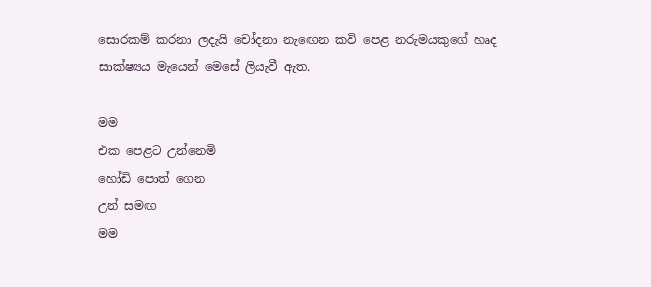සොරකම් කරනා ලදැයි චෝදනා නැ‍ඟෙන කවි පෙළ නරුමයකුගේ හෘද සාක්ෂ්‍යය මැයෙන් මෙසේ ලියැවී ඇත.

මම
එක පෙළට උන්නෙමි
හෝඩි පොත් ගෙන
උන් සමඟ
මම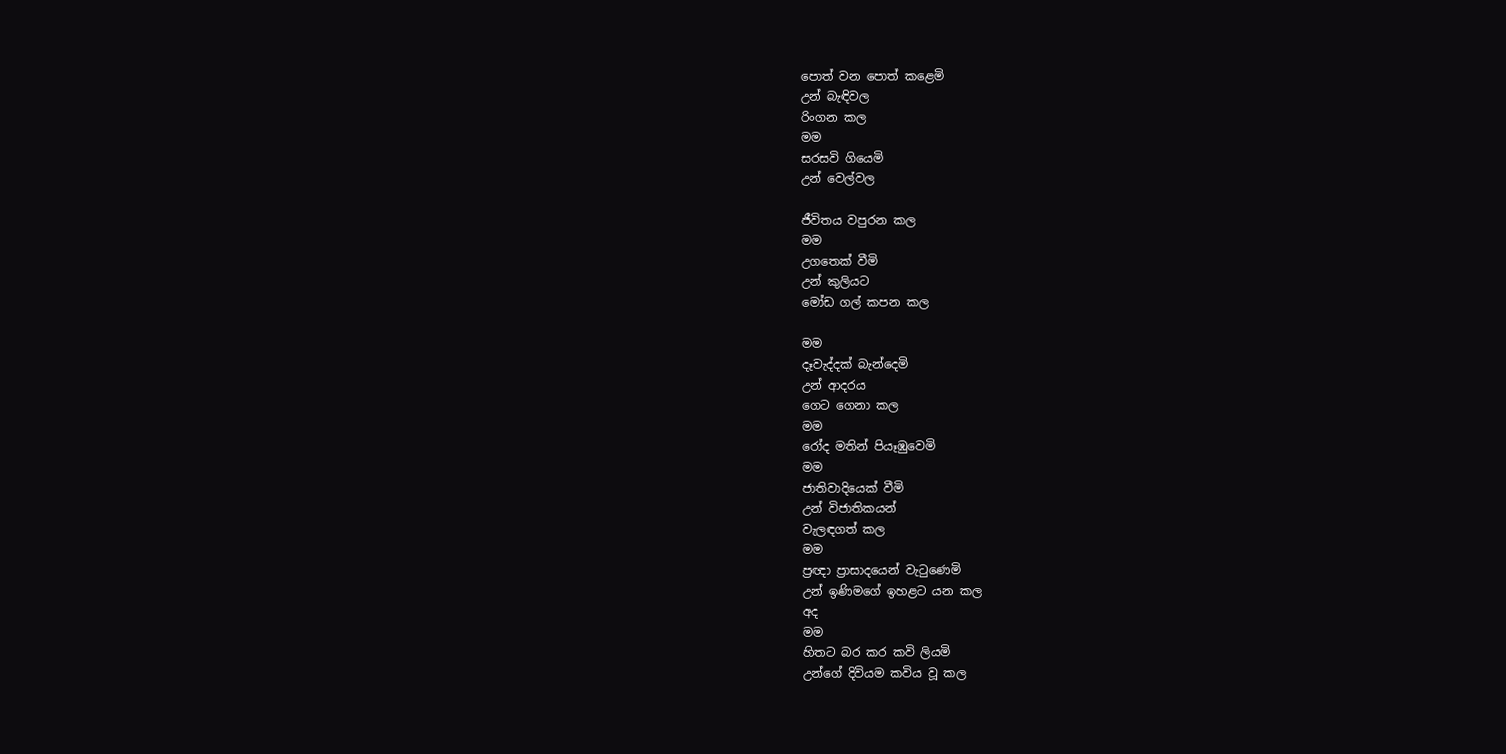පොත් වන පොත් කළෙමි
උන් බැඳිවල
රිංගන කල
මම
සරසවි ගියෙමි
උන් වෙල්වල

ජීවිතය වපුරන කල
මම
උගතෙක් වීමි
උන් කුලියට
මෝඩ ගල් කපන කල

මම
දෑවැද්දක් බැන්දෙමි
උන් ආදරය
ගෙට ගෙනා කල
මම
රෝද මතින් පියෑඹුවෙමි
මම
ජාතිවාදියෙක් වීමි
උන් විජාතිකයන්
වැලඳගත් කල
මම
ප්‍රඥා ප්‍රාසාදයෙන් වැටුණෙමි
උන් ඉණිමගේ ඉහළට යන කල
අද
මම
හිතට බර කර කවි ලියමි
උන්ගේ දිවියම කවිය වූ කල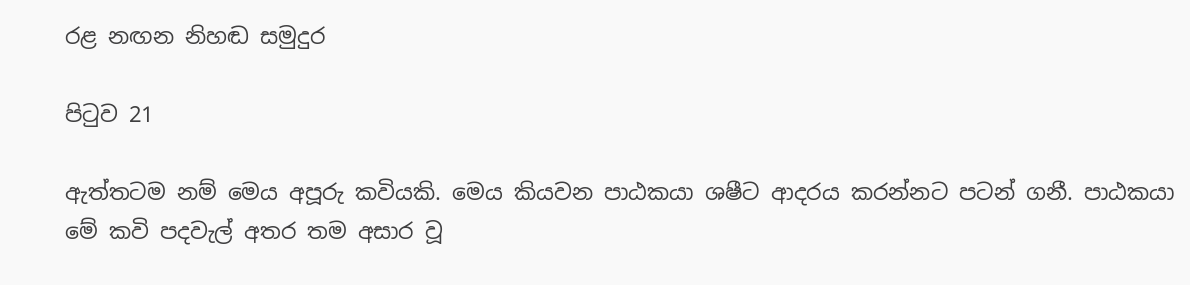රළ නඟන නිහඬ සමුදුර

පිටුව 21

ඇත්තටම නම් මෙය අපූරු කවියකි. මෙය කියවන පාඨකයා ශෂීට ආදරය කරන්නට පටන් ගනී. පාඨකයා මේ කවි පදවැල් අතර තම අසාර වූ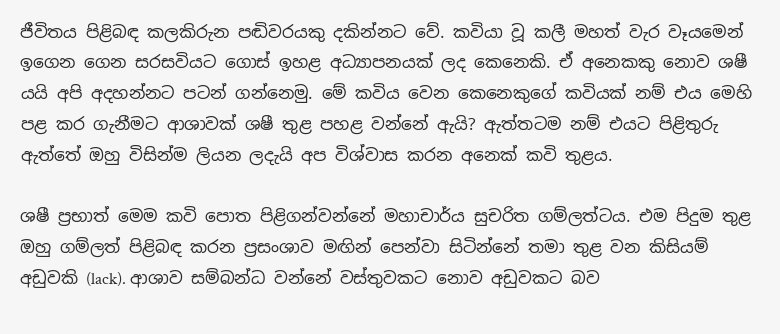ජීවිතය පිළිබඳ කලකිරුන පඬිවරයකු දකින්නට වේ. කවියා වූ කලී මහත් වැර වෑයමෙන් ඉගෙන ගෙන සරසවියට ගොස් ඉහළ අධ්‍යාපනයක් ලද කෙනෙකි. ඒ අනෙකකු නොව ශෂී යයි අපි අදහන්නට පටන් ගන්නෙමු. මේ කවිය වෙන කෙනෙකුගේ කවියක් නම් එය මෙහි පළ කර ගැනීමට ආශාවක් ශෂී තුළ පහළ වන්නේ ඇයි? ඇත්තටම නම් එයට පිළිතුරු ඇත්තේ ඔහු විසින්ම ලියන ලදැයි අප විශ්වාස කරන අනෙක් කවි තුළය.

ශෂී ප්‍රභාත් මෙම කවි පොත පිළිගන්වන්නේ මහාචාර්ය සුචරිත ගම්ලත්ටය. එම පිදුම තුළ ඔහු ගම්ලත් පිළිබඳ කරන ප්‍රසංශාව මඟින් පෙන්වා සිටින්නේ තමා තුළ වන කිසියම් අඩුවකි (lack). ආශාව සම්බන්ධ වන්නේ වස්තුවකට නොව අඩුවකට බව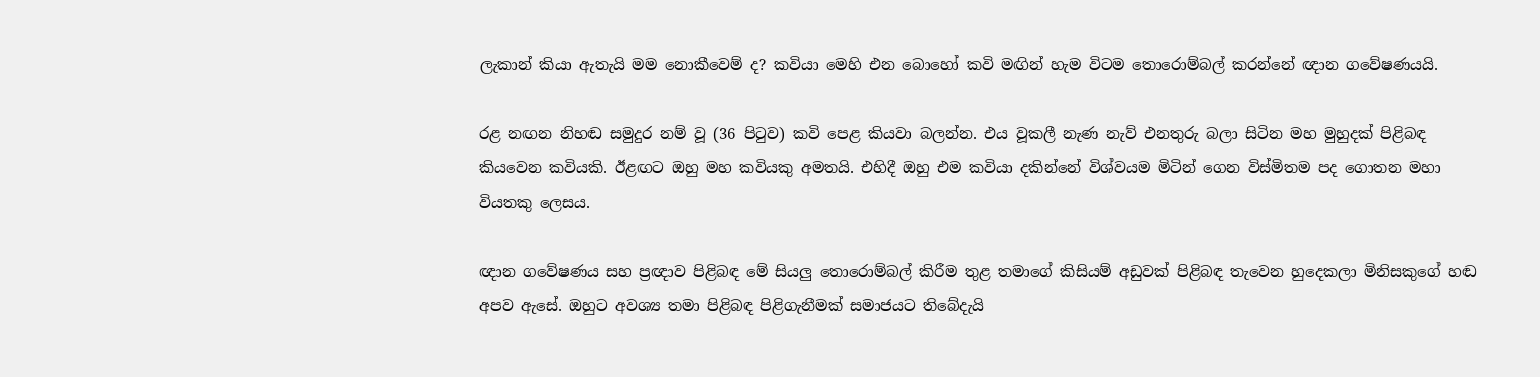ලැකාන් කියා ඇතැයි මම නොකීවෙම් ද? කවියා මෙහි එන බොහෝ කවි මඟින් හැම විටම තොරොම්බල් කරන්නේ ඥාන ගවේෂණයයි.

රළ නඟන නිහඬ සමුදුර නම් වූ (36 පිටුව) කවි පෙළ කියවා බලන්න. එය වූකලී නැණ නැව් එනතුරු බලා සිටින මහ මුහුදක් පිළිබඳ කියවෙන කවියකි. ඊළඟට ඔහු මහ කවියකු අමතයි. එහිදී ඔහු එම කවියා දකින්නේ විශ්වයම මිටින් ගෙන විස්මිතම පද ගොතන මහා වියතකු ලෙසය.

ඥාන ගවේෂණය සහ ප්‍රඥාව පිළිබඳ මේ සියලු තොරොම්බල් කිරීම තුළ තමාගේ කිසියම් අඩුවක් පිළිබඳ තැවෙන හුදෙකලා මිනිසකුගේ හඬ අපව ඇසේ. ඔහුට අවශ්‍ය තමා පිළිබඳ පිළිගැනීමක් සමාජයට තිබේදැයි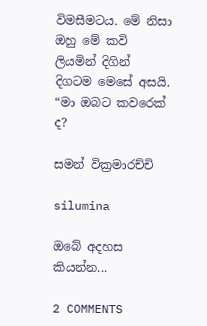විමසීමටය. මේ නිසා ඔහු මේ කවි ලියමින් දිගින් දිගටම මෙසේ අසයි. “මා ඔබට කවරෙක් ද?

සමන් වික්‍රමාරච්චි

silumina

ඔබේ අදහස කියන්න...

2 COMMENTS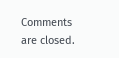Comments are closed.